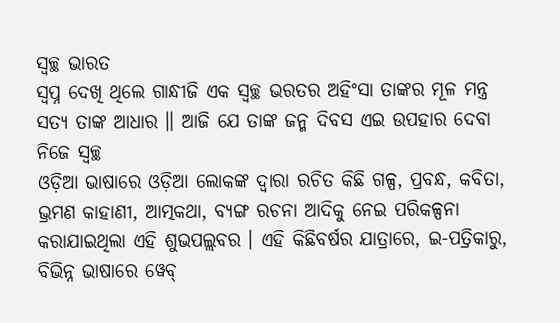ସ୍ୱଚ୍ଛ ଭାରତ
ସ୍ୱପ୍ନ ଦେଖି ଥିଲେ ଗାନ୍ଧୀଜି ଏକ ସ୍ୱଚ୍ଛ ଭରତର ଅହିଂସା ତାଙ୍କର ମୂଳ ମନ୍ତ୍ର ସତ୍ୟ ତାଙ୍କ ଆଧାର ॥ ଆଜି ଯେ ତାଙ୍କ ଜନ୍ମ ଦିବସ ଏଇ ଉପହାର ଦେବା ନିଜେ ସ୍ୱଚ୍ଛ
ଓଡ଼ିଆ ଭାଷାରେ ଓଡ଼ିଆ ଲୋକଙ୍କ ଦ୍ୱାରା ରଚିତ କିଛି ଗଳ୍ପ, ପ୍ରବନ୍ଧ, କବିତା, ଭ୍ରମଣ କାହାଣୀ, ଆତ୍ମକଥା, ବ୍ୟଙ୍ଗ ରଚନା ଆଦିକୁ ନେଇ ପରିକଳ୍ପନା କରାଯାଇଥିଲା ଏହି ଶୁଭପଲ୍ଲବର । ଏହି କିଛିବର୍ଷର ଯାତ୍ରାରେ, ଇ-ପତ୍ରିକାରୁ, ବିଭିନ୍ନ ଭାଷାରେ ୱେବ୍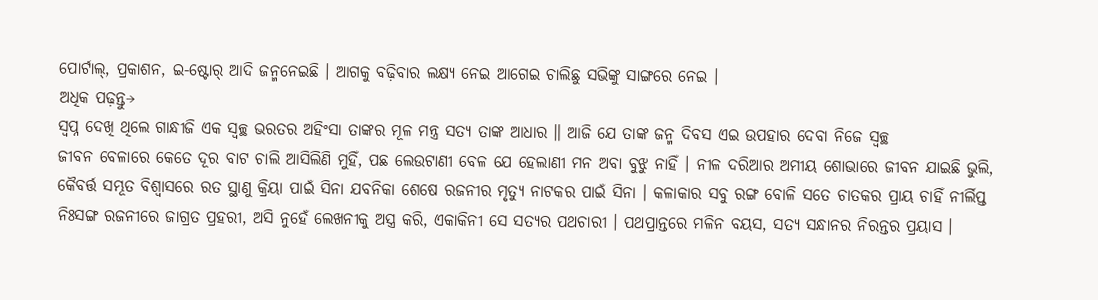ପୋର୍ଟାଲ୍, ପ୍ରକାଶନ, ଇ-ଷ୍ଟୋର୍ ଆଦି ଜନ୍ମନେଇଛି । ଆଗକୁ ବଢ଼ିବାର ଲକ୍ଷ୍ୟ ନେଇ ଆଗେଇ ଚାଲିଛୁ ସଭିଙ୍କୁ ସାଙ୍ଗରେ ନେଇ ।
ଅଧିକ ପଢ଼ନ୍ତୁ→
ସ୍ୱପ୍ନ ଦେଖି ଥିଲେ ଗାନ୍ଧୀଜି ଏକ ସ୍ୱଚ୍ଛ ଭରତର ଅହିଂସା ତାଙ୍କର ମୂଳ ମନ୍ତ୍ର ସତ୍ୟ ତାଙ୍କ ଆଧାର ॥ ଆଜି ଯେ ତାଙ୍କ ଜନ୍ମ ଦିବସ ଏଇ ଉପହାର ଦେବା ନିଜେ ସ୍ୱଚ୍ଛ
ଜୀବନ ବେଳାରେ କେତେ ଦୂର ବାଟ ଚାଲି ଆସିଲିଣି ମୁହିଁ, ପଛ ଲେଉଟାଣୀ ବେଳ ଯେ ହେଲାଣୀ ମନ ଅବା ବୁଝୁ ନାହିଁ । ନୀଳ ଦରିଆର ଅମୀୟ ଶୋଭାରେ ଜୀବନ ଯାଇଛି ଭୁଲି,
କୈବର୍ତ୍ତ ସମ୍ଭୂତ ବିଶ୍ୱାସରେ ରତ ସ୍ଥାଣୁ କ୍ରିୟା ପାଇଁ ସିନା ଯବନିକା ଶେଷେ ରଜନୀର ମୃତ୍ୟୁ ନାଟକର ପାଇଁ ସିନା । କଳାକାର ସବୁ ରଙ୍ଗ ବୋଳି ସତେ ଚାତକର ପ୍ରାୟ ଚାହିଁ ନୀର୍ଲିପ୍ତ
ନିଃସଙ୍ଗ ରଜନୀରେ ଜାଗ୍ରତ ପ୍ରହରୀ, ଅସି ନୁହେଁ ଲେଖନୀକୁ ଅସ୍ତ୍ର କରି, ଏକାକିନୀ ସେ ସତ୍ୟର ପଥଚାରୀ । ପଥପ୍ରାନ୍ତରେ ମଳିନ ବୟସ, ସତ୍ୟ ସନ୍ଧାନର ନିରନ୍ତର ପ୍ରୟାସ ।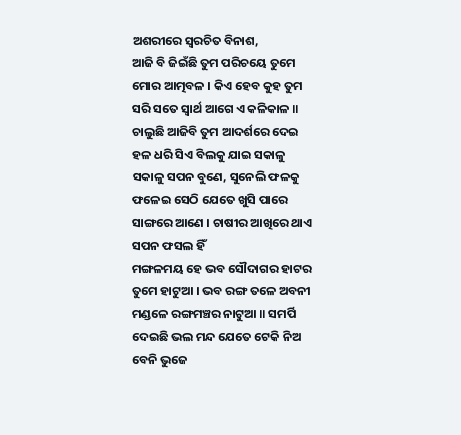ଅଶରୀରେ ସ୍ୱରଚିତ ବିନାଶ,
ଆଜି ବି ଜିଇଁଛି ତୁମ ପରିଚୟେ ତୁମେ ମୋର ଆତ୍ମବଳ । କିଏ ହେବ କୁହ ତୁମ ସରି ସତେ ସ୍ୱାର୍ଥ ଆଗେ ଏ କଳିକାଳ ॥ ଚାଲୁଛି ଆଜିବି ତୁମ ଆଦର୍ଶରେ ଦେଇ
ହଳ ଧରି ସିଏ ବିଲକୁ ଯାଇ ସକାଳୁ ସକାଳୁ ସପନ ବୁଣେ, ସୁନେଲି ଫଳକୁ ଫଳେଇ ସେଠି ଯେତେ ଖୁସି ପାରେ ସାଙ୍ଗରେ ଆଣେ । ଚାଷୀର ଆଖିରେ ଥାଏ ସପନ ଫସଲ ହିଁ
ମଙ୍ଗଳମୟ ହେ ଭବ ସୌଦାଗର ହାଟର ତୁମେ ହାଟୁଆ । ଭବ ରଙ୍ଗ ତଳେ ଅବନୀ ମଣ୍ଡଳେ ରଙ୍ଗମଞ୍ଚର ନାଟୁଆ ॥ ସମର୍ପି ଦେଇଛି ଭଲ ମନ୍ଦ ଯେତେ ଟେକି ନିଅ ବେନି ଭୁଜେ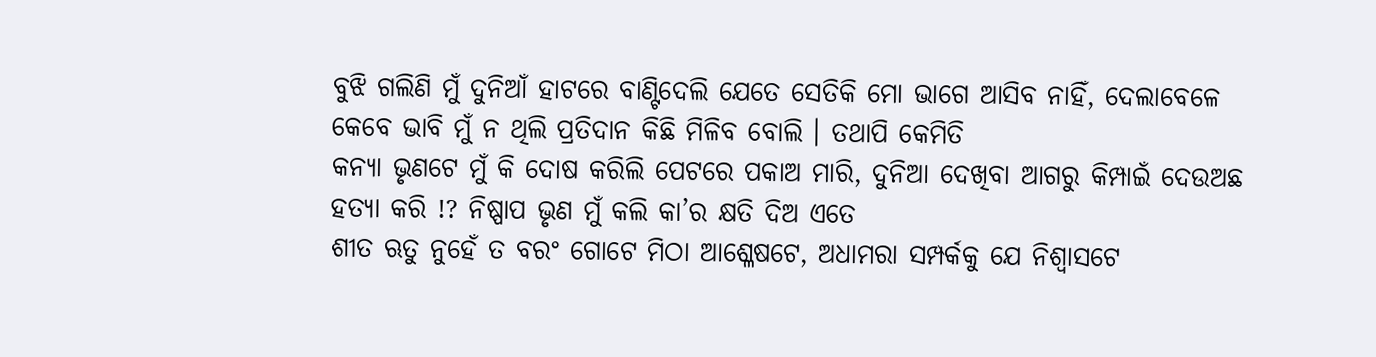ବୁଝି ଗଲିଣି ମୁଁ ଦୁନିଆଁ ହାଟରେ ବାଣ୍ଟିଦେଲି ଯେତେ ସେତିକି ମୋ ଭାଗେ ଆସିବ ନାହିଁ, ଦେଲାବେଳେ କେବେ ଭାବି ମୁଁ ନ ଥିଲି ପ୍ରତିଦାନ କିଛି ମିଳିବ ବୋଲି । ତଥାପି କେମିତି
କନ୍ୟା ଭୃଣଟେ ମୁଁ କି ଦୋଷ କରିଲି ପେଟରେ ପକାଅ ମାରି, ଦୁନିଆ ଦେଖିବା ଆଗରୁ କିମ୍ପାଇଁ ଦେଉଅଛ ହତ୍ୟା କରି !? ନିଷ୍ପାପ ଭୃଣ ମୁଁ କଲି କା’ର କ୍ଷତି ଦିଅ ଏତେ
ଶୀତ ଋତୁ ନୁହେଁ ତ ବରଂ ଗୋଟେ ମିଠା ଆଶ୍ଳେଷଟେ, ଅଧାମରା ସମ୍ପର୍କକୁ ଯେ ନିଶ୍ୱାସଟେ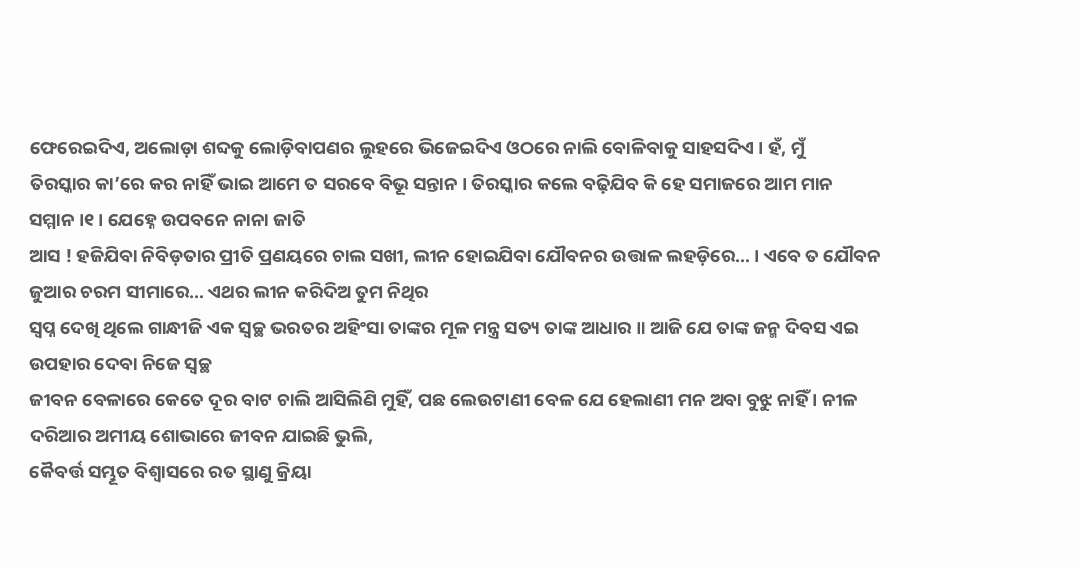ଫେରେଇଦିଏ, ଅଲୋଡ଼ା ଶବ୍ଦକୁ ଲୋଡ଼ିବାପଣର ଲୁହରେ ଭିଜେଇଦିଏ ଓଠରେ ନାଲି ବୋଳିବାକୁ ସାହସଦିଏ । ହଁ, ମୁଁ
ତିରସ୍କାର କା’ରେ କର ନାହିଁ ଭାଇ ଆମେ ତ ସରବେ ବିଭୂ ସନ୍ତାନ । ତିରସ୍କାର କଲେ ବଢ଼ିଯିବ କି ହେ ସମାଜରେ ଆମ ମାନ ସମ୍ମାନ ।୧। ଯେହ୍ନେ ଉପବନେ ନାନା ଜାତି
ଆସ ! ହଜିଯିବା ନିବିଡ଼ତାର ପ୍ରୀତି ପ୍ରଣୟରେ ଚାଲ ସଖୀ, ଲୀନ ହୋଇଯିବା ଯୌବନର ଉତ୍ତାଳ ଲହଡ଼ିରେ… । ଏବେ ତ ଯୌବନ ଜୁଆର ଚରମ ସୀମାରେ… ଏଥର ଲୀନ କରିଦିଅ ତୁମ ନିଥିର
ସ୍ୱପ୍ନ ଦେଖି ଥିଲେ ଗାନ୍ଧୀଜି ଏକ ସ୍ୱଚ୍ଛ ଭରତର ଅହିଂସା ତାଙ୍କର ମୂଳ ମନ୍ତ୍ର ସତ୍ୟ ତାଙ୍କ ଆଧାର ॥ ଆଜି ଯେ ତାଙ୍କ ଜନ୍ମ ଦିବସ ଏଇ ଉପହାର ଦେବା ନିଜେ ସ୍ୱଚ୍ଛ
ଜୀବନ ବେଳାରେ କେତେ ଦୂର ବାଟ ଚାଲି ଆସିଲିଣି ମୁହିଁ, ପଛ ଲେଉଟାଣୀ ବେଳ ଯେ ହେଲାଣୀ ମନ ଅବା ବୁଝୁ ନାହିଁ । ନୀଳ ଦରିଆର ଅମୀୟ ଶୋଭାରେ ଜୀବନ ଯାଇଛି ଭୁଲି,
କୈବର୍ତ୍ତ ସମ୍ଭୂତ ବିଶ୍ୱାସରେ ରତ ସ୍ଥାଣୁ କ୍ରିୟା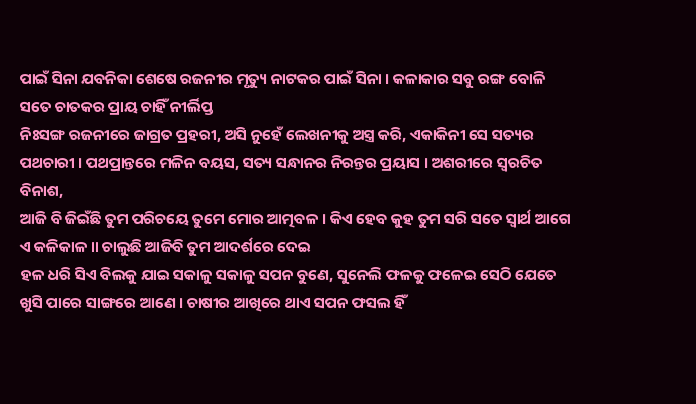ପାଇଁ ସିନା ଯବନିକା ଶେଷେ ରଜନୀର ମୃତ୍ୟୁ ନାଟକର ପାଇଁ ସିନା । କଳାକାର ସବୁ ରଙ୍ଗ ବୋଳି ସତେ ଚାତକର ପ୍ରାୟ ଚାହିଁ ନୀର୍ଲିପ୍ତ
ନିଃସଙ୍ଗ ରଜନୀରେ ଜାଗ୍ରତ ପ୍ରହରୀ, ଅସି ନୁହେଁ ଲେଖନୀକୁ ଅସ୍ତ୍ର କରି, ଏକାକିନୀ ସେ ସତ୍ୟର ପଥଚାରୀ । ପଥପ୍ରାନ୍ତରେ ମଳିନ ବୟସ, ସତ୍ୟ ସନ୍ଧାନର ନିରନ୍ତର ପ୍ରୟାସ । ଅଶରୀରେ ସ୍ୱରଚିତ ବିନାଶ,
ଆଜି ବି ଜିଇଁଛି ତୁମ ପରିଚୟେ ତୁମେ ମୋର ଆତ୍ମବଳ । କିଏ ହେବ କୁହ ତୁମ ସରି ସତେ ସ୍ୱାର୍ଥ ଆଗେ ଏ କଳିକାଳ ॥ ଚାଲୁଛି ଆଜିବି ତୁମ ଆଦର୍ଶରେ ଦେଇ
ହଳ ଧରି ସିଏ ବିଲକୁ ଯାଇ ସକାଳୁ ସକାଳୁ ସପନ ବୁଣେ, ସୁନେଲି ଫଳକୁ ଫଳେଇ ସେଠି ଯେତେ ଖୁସି ପାରେ ସାଙ୍ଗରେ ଆଣେ । ଚାଷୀର ଆଖିରେ ଥାଏ ସପନ ଫସଲ ହିଁ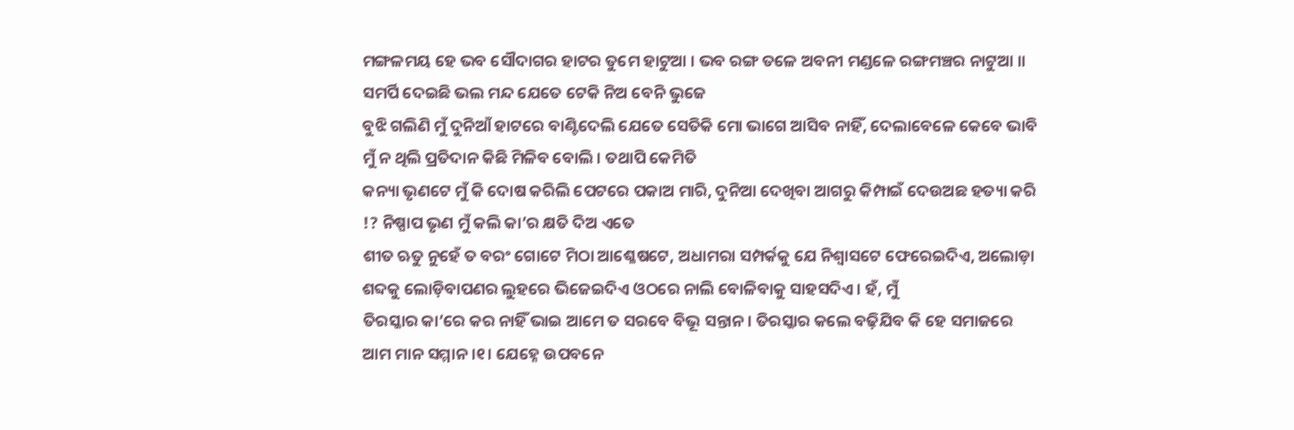ମଙ୍ଗଳମୟ ହେ ଭବ ସୌଦାଗର ହାଟର ତୁମେ ହାଟୁଆ । ଭବ ରଙ୍ଗ ତଳେ ଅବନୀ ମଣ୍ଡଳେ ରଙ୍ଗମଞ୍ଚର ନାଟୁଆ ॥ ସମର୍ପି ଦେଇଛି ଭଲ ମନ୍ଦ ଯେତେ ଟେକି ନିଅ ବେନି ଭୁଜେ
ବୁଝି ଗଲିଣି ମୁଁ ଦୁନିଆଁ ହାଟରେ ବାଣ୍ଟିଦେଲି ଯେତେ ସେତିକି ମୋ ଭାଗେ ଆସିବ ନାହିଁ, ଦେଲାବେଳେ କେବେ ଭାବି ମୁଁ ନ ଥିଲି ପ୍ରତିଦାନ କିଛି ମିଳିବ ବୋଲି । ତଥାପି କେମିତି
କନ୍ୟା ଭୃଣଟେ ମୁଁ କି ଦୋଷ କରିଲି ପେଟରେ ପକାଅ ମାରି, ଦୁନିଆ ଦେଖିବା ଆଗରୁ କିମ୍ପାଇଁ ଦେଉଅଛ ହତ୍ୟା କରି !? ନିଷ୍ପାପ ଭୃଣ ମୁଁ କଲି କା’ର କ୍ଷତି ଦିଅ ଏତେ
ଶୀତ ଋତୁ ନୁହେଁ ତ ବରଂ ଗୋଟେ ମିଠା ଆଶ୍ଳେଷଟେ, ଅଧାମରା ସମ୍ପର୍କକୁ ଯେ ନିଶ୍ୱାସଟେ ଫେରେଇଦିଏ, ଅଲୋଡ଼ା ଶବ୍ଦକୁ ଲୋଡ଼ିବାପଣର ଲୁହରେ ଭିଜେଇଦିଏ ଓଠରେ ନାଲି ବୋଳିବାକୁ ସାହସଦିଏ । ହଁ, ମୁଁ
ତିରସ୍କାର କା’ରେ କର ନାହିଁ ଭାଇ ଆମେ ତ ସରବେ ବିଭୂ ସନ୍ତାନ । ତିରସ୍କାର କଲେ ବଢ଼ିଯିବ କି ହେ ସମାଜରେ ଆମ ମାନ ସମ୍ମାନ ।୧। ଯେହ୍ନେ ଉପବନେ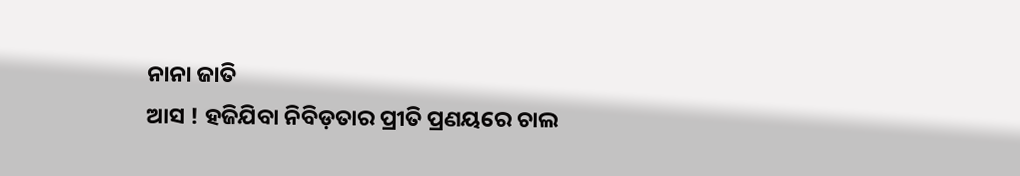ନାନା ଜାତି
ଆସ ! ହଜିଯିବା ନିବିଡ଼ତାର ପ୍ରୀତି ପ୍ରଣୟରେ ଚାଲ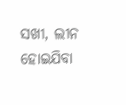ସଖୀ, ଲୀନ ହୋଇଯିବା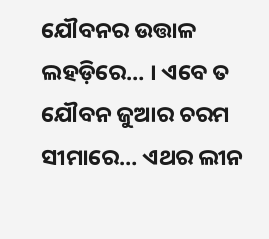ଯୌବନର ଉତ୍ତାଳ ଲହଡ଼ିରେ… । ଏବେ ତ ଯୌବନ ଜୁଆର ଚରମ ସୀମାରେ… ଏଥର ଲୀନ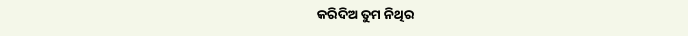କରିଦିଅ ତୁମ ନିଥିର